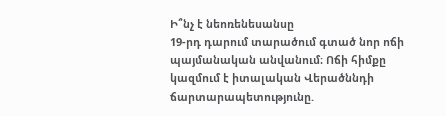Ի՞նչ է նեոռենեսանսը
19-րդ դարում տարածում գտած նոր ոճի պայմանական անվանում։ Ոճի հիմքը կազմում է իտալական Վերածննդի ճարտարապետությունը.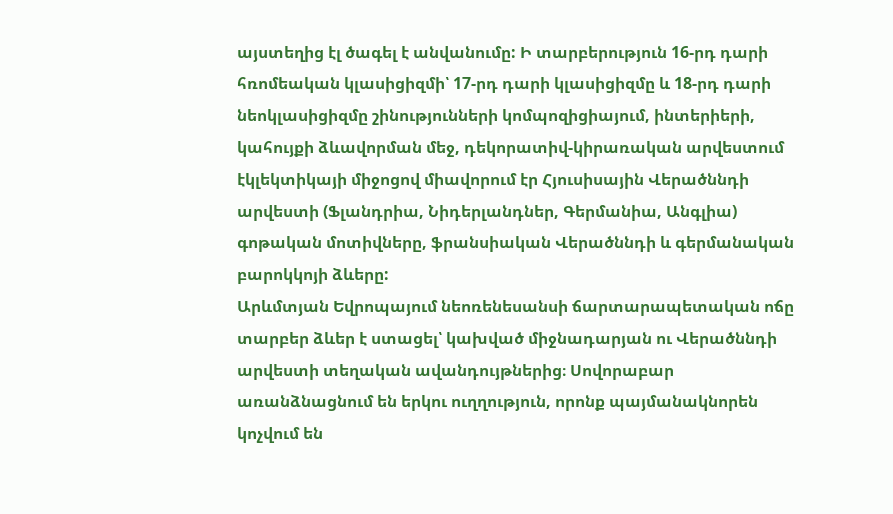այստեղից էլ ծագել է անվանումը: Ի տարբերություն 16-րդ դարի հռոմեական կլասիցիզմի՝ 17-րդ դարի կլասիցիզմը և 18-րդ դարի նեոկլասիցիզմը շինությունների կոմպոզիցիայում, ինտերիերի, կահույքի ձևավորման մեջ, դեկորատիվ-կիրառական արվեստում էկլեկտիկայի միջոցով միավորում էր Հյուսիսային Վերածննդի արվեստի (Ֆլանդրիա, Նիդերլանդներ, Գերմանիա, Անգլիա) գոթական մոտիվները, ֆրանսիական Վերածննդի և գերմանական բարոկկոյի ձևերը:
Արևմտյան Եվրոպայում նեոռենեսանսի ճարտարապետական ոճը տարբեր ձևեր է ստացել՝ կախված միջնադարյան ու Վերածննդի արվեստի տեղական ավանդույթներից։ Սովորաբար առանձնացնում են երկու ուղղություն, որոնք պայմանակնորեն կոչվում են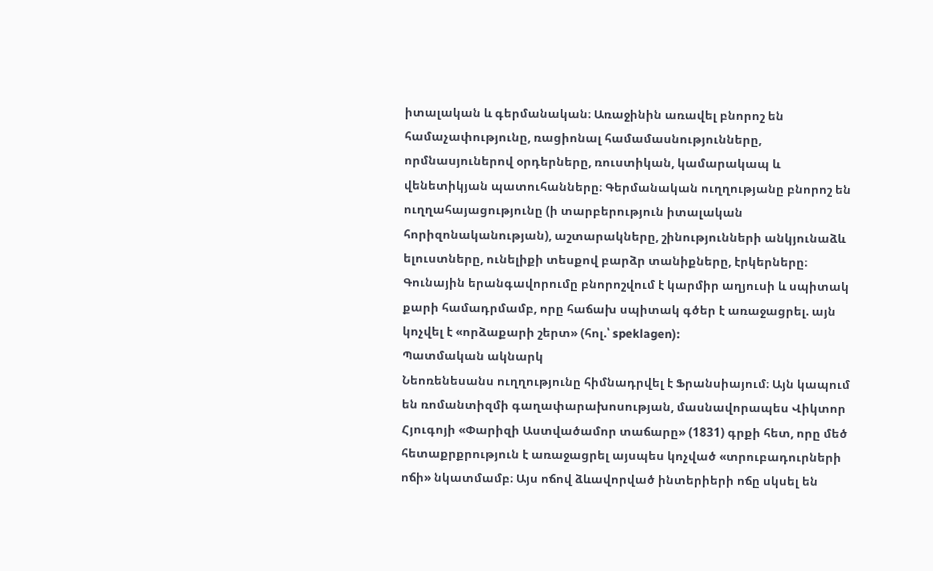իտալական և գերմանական։ Առաջինին առավել բնորոշ են համաչափությունը, ռացիոնալ համամասնությունները, որմնասյուներով օրդերները, ռուստիկան, կամարակապ և վենետիկյան պատուհանները։ Գերմանական ուղղությանը բնորոշ են ուղղահայացությունը (ի տարբերություն իտալական հորիզոնականության), աշտարակները, շինությունների անկյունաձև ելուստները, ունելիքի տեսքով բարձր տանիքները, էրկերները։ Գունային երանգավորումը բնորոշվում է կարմիր աղյուսի և սպիտակ քարի համադրմամբ, որը հաճախ սպիտակ գծեր է առաջացրել. այն կոչվել է «որձաքարի շերտ» (հոլ.՝ speklagen):
Պատմական ակնարկ
Նեոռենեսանս ուղղությունը հիմնադրվել է Ֆրանսիայում։ Այն կապում են ռոմանտիզմի գաղափարախոսության, մասնավորապես Վիկտոր Հյուգոյի «Փարիզի Աստվածամոր տաճարը» (1831) գրքի հետ, որը մեծ հետաքրքրություն է առաջացրել այսպես կոչված «տրուբադուրների ոճի» նկատմամբ։ Այս ոճով ձևավորված ինտերիերի ոճը սկսել են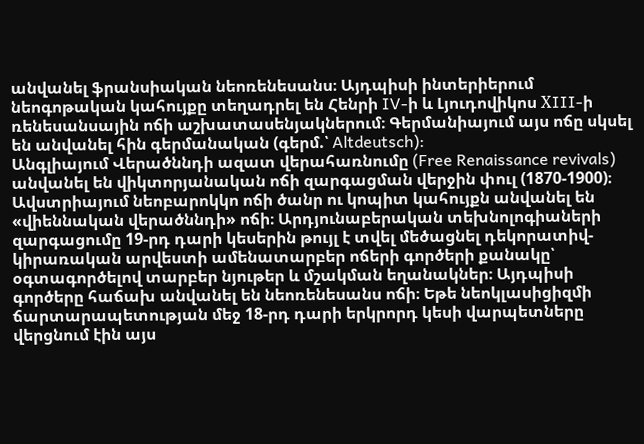անվանել ֆրանսիական նեոռենեսանս։ Այդպիսի ինտերիերում նեոգոթական կահույքը տեղադրել են Հենրի IV-ի և Լյուդովիկոս ХIII-ի ռենեսանսային ոճի աշխատասենյակներում։ Գերմանիայում այս ոճը սկսել են անվանել հին գերմանական (գերմ.՝ Altdeutsch):
Անգլիայում Վերածննդի ազատ վերահառնումը (Free Renaissance revivals) անվանել են վիկտորյանական ոճի զարգացման վերջին փուլ (1870-1900)։ Ավստրիայում նեոբարոկկո ոճի ծանր ու կոպիտ կահույքն անվանել են «վիեննական վերածննդի» ոճի։ Արդյունաբերական տեխնոլոգիաների զարգացումը 19-րդ դարի կեսերին թույլ է տվել մեծացնել դեկորատիվ-կիրառական արվեստի ամենատարբեր ոճերի գործերի քանակը՝ օգտագործելով տարբեր նյութեր և մշակման եղանակներ։ Այդպիսի գործերը հաճախ անվանել են նեոռենեսանս ոճի։ Եթե նեոկլասիցիզմի ճարտարապետության մեջ 18-րդ դարի երկրորդ կեսի վարպետները վերցնում էին այս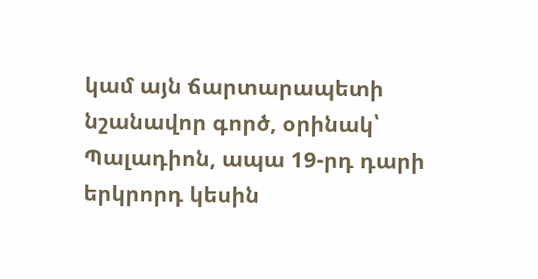կամ այն ճարտարապետի նշանավոր գործ, օրինակ՝ Պալադիոն, ապա 19-րդ դարի երկրորդ կեսին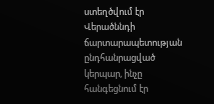ստեղծվում էր Վերածննդի ճարտարապետության ընդհանրացված կերպար, ինչը հանգեցնում էր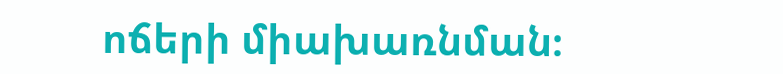ոճերի միախառնման։